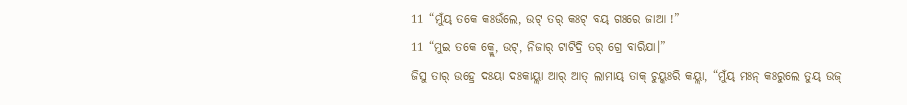11 “ମୁଁୟ୍ ତକେ କଃଉଁଲେ, ଉଟ୍ ତର୍ କଃଟ୍ ବୟ୍ ଗଃରେ ଜାଆ !”
11 “ମୁଇ ତକେ କ୍ମ୍ଲେ, ଉଟ୍, ନିଜାର୍ ଟାଟିଦ୍ରି ତର୍ ଗ୍ରେ ବାରିଯା।”
ଜିସୁ ତାର୍ ଉହ୍ରେ ଦଃୟା ଦଃକାୟ୍ଲା ଆର୍ ଆତ୍ ଲାମାୟ୍ ତାକ୍ ଚୁୟ୍କଃରି କୟ୍ଲା, “ମୁଁୟ୍ ମଃନ୍ କଃରୁଲେ ତୁୟ୍ ଉଜ୍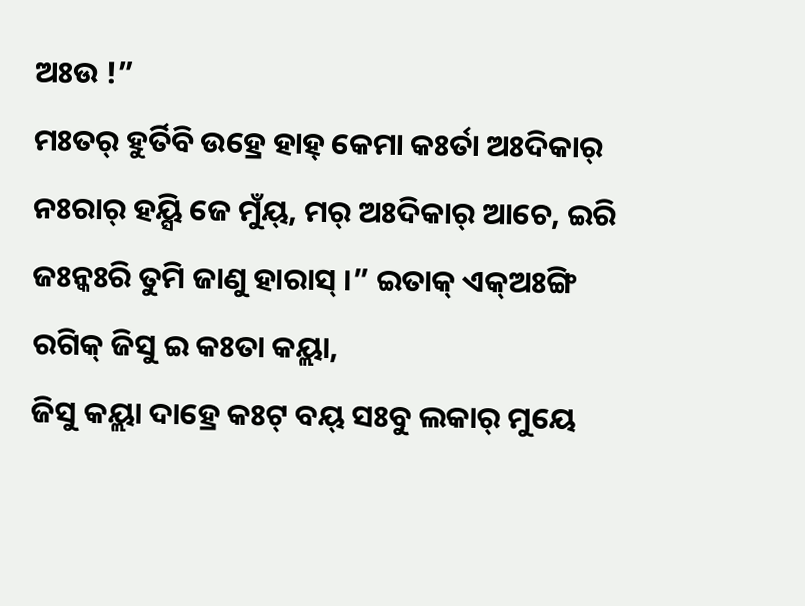ଅଃଉ !”
ମଃତର୍ ହୁର୍ତିବି ଉହ୍ରେ ହାହ୍ କେମା କଃର୍ତା ଅଃଦିକାର୍ ନଃରାର୍ ହୟ୍ସି ଜେ ମୁଁୟ୍, ମର୍ ଅଃଦିକାର୍ ଆଚେ, ଇରି ଜଃନ୍କଃରି ତୁମି ଜାଣୁ ହାରାସ୍ ।” ଇତାକ୍ ଏକ୍ଅଃଙ୍ଗି ରଗିକ୍ ଜିସୁ ଇ କଃତା କୟ୍ଲା,
ଜିସୁ କୟ୍ଲା ଦାହ୍ରେ କଃଟ୍ ବୟ୍ ସଃବୁ ଲକାର୍ ମୁୟେ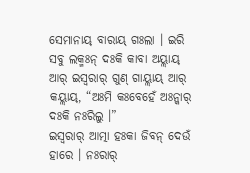ସେମାନାୟ୍ ବାରାୟ୍ ଗଃଲା । ଇରି ସବୁ ଲକ୍ମଃନ୍ ଦଃକି କାବା ଅୟ୍ଲାୟ୍ ଆର୍ ଇସ୍ୱରାର୍ ଗୁଣ୍ ଗାୟ୍ଲାୟ୍ ଆର୍ କୟ୍ଲାୟ୍, “ଅଃମି କଃବେହେଁ ଅଃନ୍କାର୍ ଦଃକି ନଃରିଲୁ ।”
ଇସ୍ୱରାର୍ ଆତ୍ମା ହଃକା ଜିବନ୍ ଦେଉଁ ହାରେ । ନଃରାର୍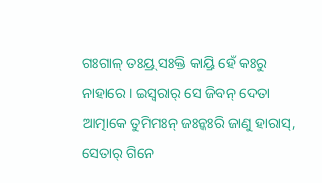ଗଃଗାଳ୍ ତଃୟ୍ର୍ ସଃକ୍ତି କାୟ୍ରି ହେଁ କଃରୁ ନାହାରେ । ଇସ୍ୱରାର୍ ସେ ଜିବନ୍ ଦେତା ଆତ୍ମାକେ ତୁମିମଃନ୍ ଜଃନ୍କଃରି ଜାଣୁ ହାରାସ୍, ସେତାର୍ ଗିନେ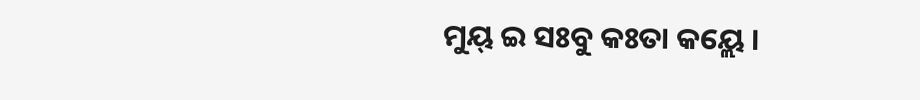ମୁୟ୍ ଇ ସଃବୁ କଃତା କୟ୍ଲେ ।